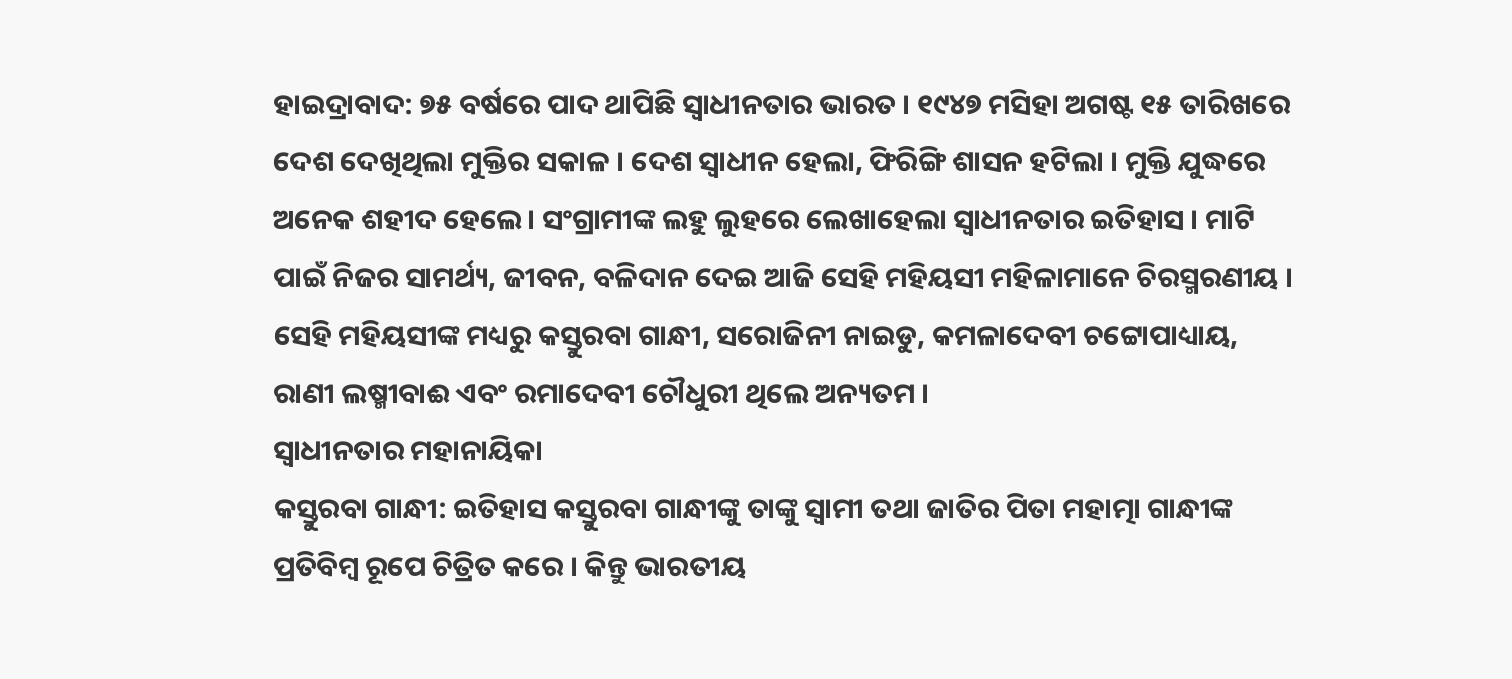ହାଇଦ୍ରାବାଦ: ୭୫ ବର୍ଷରେ ପାଦ ଥାପିଛି ସ୍ବାଧୀନତାର ଭାରତ । ୧୯୪୭ ମସିହା ଅଗଷ୍ଟ ୧୫ ତାରିଖରେ ଦେଶ ଦେଖିଥିଲା ମୁକ୍ତିର ସକାଳ । ଦେଶ ସ୍ବାଧୀନ ହେଲା, ଫିରିଙ୍ଗି ଶାସନ ହଟିଲା । ମୁକ୍ତି ଯୁଦ୍ଧରେ ଅନେକ ଶହୀଦ ହେଲେ। ସଂଗ୍ରାମୀଙ୍କ ଲହୁ ଲୁହରେ ଲେଖାହେଲା ସ୍ବାଧୀନତାର ଇତିହାସ । ମାଟି ପାଇଁ ନିଜର ସାମର୍ଥ୍ୟ, ଜୀବନ, ବଳିଦାନ ଦେଇ ଆଜି ସେହି ମହିୟସୀ ମହିଳାମାନେ ଚିରସ୍ମରଣୀୟ । ସେହି ମହିୟସୀଙ୍କ ମଧ୍ୟରୁ କସ୍ତୁରବା ଗାନ୍ଧୀ, ସରୋଜିନୀ ନାଇଡୁ, କମଳାଦେବୀ ଚଟ୍ଟୋପାଧ୍ୟାୟ, ରାଣୀ ଲଷ୍ମୀବାଈ ଏବଂ ରମାଦେବୀ ଚୌଧୁରୀ ଥିଲେ ଅନ୍ୟତମ ।
ସ୍ବାଧୀନତାର ମହାନାୟିକା
କସ୍ତୁରବା ଗାନ୍ଧୀ: ଇତିହାସ କସ୍ତୁରବା ଗାନ୍ଧୀଙ୍କୁ ତାଙ୍କୁ ସ୍ବାମୀ ତଥା ଜାତିର ପିତା ମହାତ୍ମା ଗାନ୍ଧୀଙ୍କ ପ୍ରତିବିମ୍ବ ରୂପେ ଚିତ୍ରିତ କରେ । କିନ୍ତୁ ଭାରତୀୟ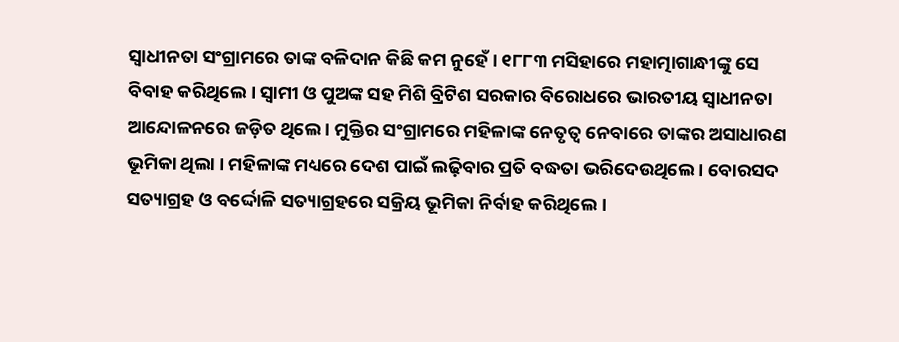ସ୍ବାଧୀନତା ସଂଗ୍ରାମରେ ତାଙ୍କ ବଳିଦାନ କିଛି କମ ନୁହେଁ । ୧୮୮୩ ମସିହାରେ ମହାତ୍ମାଗାନ୍ଧୀଙ୍କୁ ସେ ବିବାହ କରିଥିଲେ । ସ୍ବାମୀ ଓ ପୁଅଙ୍କ ସହ ମିଶି ବ୍ରିଟିଶ ସରକାର ବିରୋଧରେ ଭାରତୀୟ ସ୍ବାଧୀନତା ଆନ୍ଦୋଳନରେ ଜଡ଼ିତ ଥିଲେ । ମୁକ୍ତିର ସଂଗ୍ରାମରେ ମହିଳାଙ୍କ ନେତୃତ୍ବ ନେବାରେ ତାଙ୍କର ଅସାଧାରଣ ଭୂମିକା ଥିଲା । ମହିଳାଙ୍କ ମଧ୍ୟରେ ଦେଶ ପାଇଁ ଲଢ଼ିବାର ପ୍ରତି ବଦ୍ଧତା ଭରିଦେଉଥିଲେ । ବୋରସଦ ସତ୍ୟାଗ୍ରହ ଓ ବର୍ଦ୍ଦୋଳି ସତ୍ୟାଗ୍ରହରେ ସକ୍ରିୟ ଭୂମିକା ନିର୍ବାହ କରିଥିଲେ ।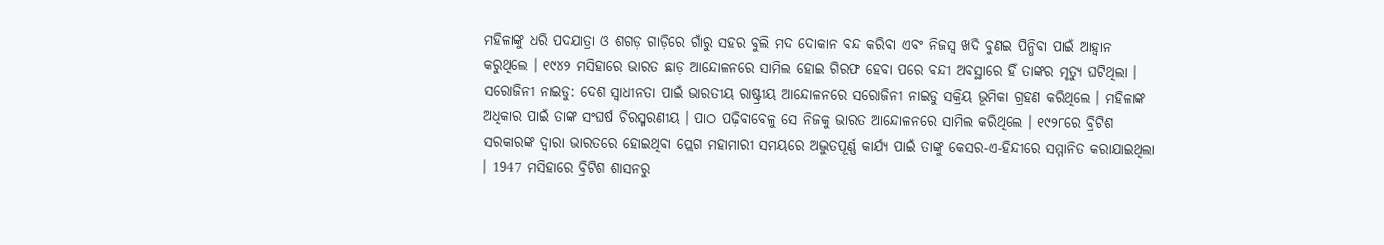ମହିଳାଙ୍କୁ ଧରି ପଦଯାତ୍ରା ଓ ଶଗଡ଼ ଗାଡ଼ିରେ ଗାଁରୁ ସହର ବୁଲି ମଦ ଦୋକାନ ବନ୍ଦ କରିବା ଏବଂ ନିଜସ୍ବ ଖଦି ବୁଣଇ ପିନ୍ଧିବା ପାଇଁ ଆହ୍ବାନ କରୁଥିଲେ । ୧୯୪୨ ମସିହାରେ ଭାରତ ଛାଡ଼ ଆନ୍ଦୋଳନରେ ସାମିଲ ହୋଇ ଗିରଫ ହେବା ପରେ ବନ୍ଦୀ ଅବସ୍ଥାରେ ହିଁ ତାଙ୍କର ମୃତ୍ୟୁ ଘଟିଥିଲା ।
ସରୋଜିନୀ ନାଇଡୁ: ଦେଶ ସ୍ବାଧୀନତା ପାଇଁ ଭାରତୀୟ ରାଷ୍ଟ୍ରୀୟ ଆନ୍ଦୋଳନରେ ସରୋଜିନୀ ନାଇଡୁ ସକ୍ରିୟ ଭୂମିକା ଗ୍ରହଣ କରିଥିଲେ । ମହିଳାଙ୍କ ଅଧିକାର ପାଇଁ ତାଙ୍କ ସଂଘର୍ଷ ଚିରସ୍ମରଣୀୟ । ପାଠ ପଢ଼ିବାବେଳୁ ସେ ନିଜକୁ ଭାରତ ଆନ୍ଦୋଳନରେ ସାମିଲ କରିଥିଲେ । ୧୯୨୮ରେ ବ୍ରିଟିଶ ସରକାରଙ୍କ ଦ୍ବାରା ଭାରତରେ ହୋଇଥିବା ପ୍ଲେଗ ମହାମାରୀ ସମୟରେ ଅଦ୍ଭୁତପୂର୍ଣ୍ଣ କାର୍ଯ୍ୟ ପାଇଁ ତାଙ୍କୁ କେସର-ଏ-ହିନ୍ଦୀରେ ସମ୍ମାନିତ କରାଯାଇଥିଲା । 1947 ମସିହାରେ ବ୍ରିଟିଶ ଶାସନରୁ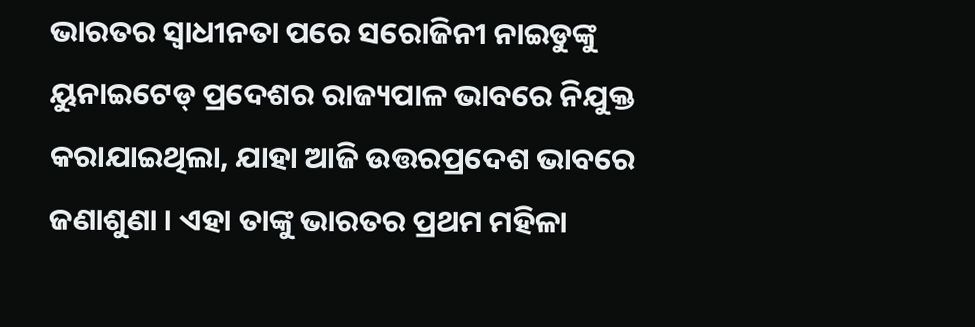ଭାରତର ସ୍ବାଧୀନତା ପରେ ସରୋଜିନୀ ନାଇଡୁଙ୍କୁ ୟୁନାଇଟେଡ୍ ପ୍ରଦେଶର ରାଜ୍ୟପାଳ ଭାବରେ ନିଯୁକ୍ତ କରାଯାଇଥିଲା, ଯାହା ଆଜି ଉତ୍ତରପ୍ରଦେଶ ଭାବରେ ଜଣାଶୁଣା । ଏହା ତାଙ୍କୁ ଭାରତର ପ୍ରଥମ ମହିଳା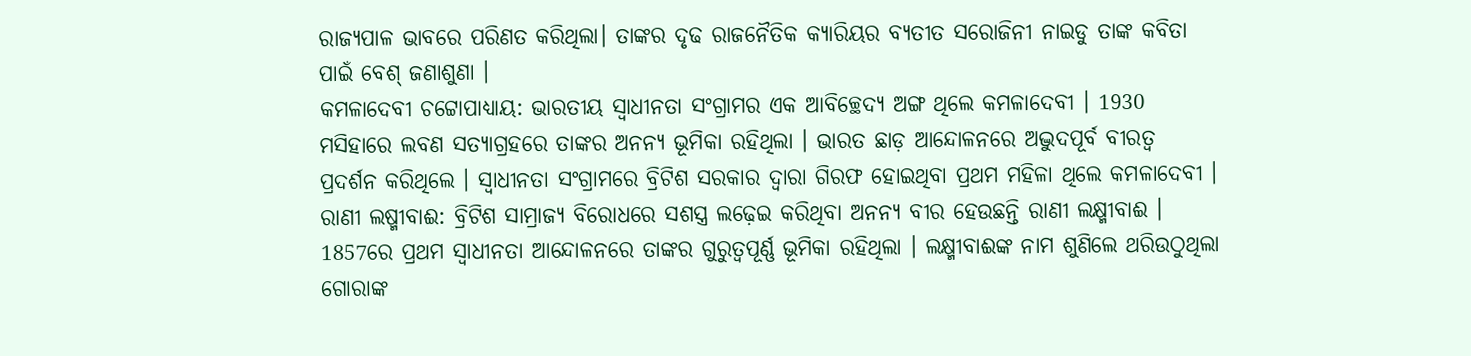ରାଜ୍ୟପାଳ ଭାବରେ ପରିଣତ କରିଥିଲା। ତାଙ୍କର ଦୃଢ ରାଜନୈତିକ କ୍ୟାରିୟର ବ୍ୟତୀତ ସରୋଜିନୀ ନାଇଡୁ ତାଙ୍କ କବିତା ପାଇଁ ବେଶ୍ ଜଣାଶୁଣା ।
କମଳାଦେବୀ ଚଟ୍ଟୋପାଧ୍ୟାୟ: ଭାରତୀୟ ସ୍ବାଧୀନତା ସଂଗ୍ରାମର ଏକ ଆବିଚ୍ଛେଦ୍ୟ ଅଙ୍ଗ ଥିଲେ କମଳାଦେବୀ । 1930 ମସିହାରେ ଲବଣ ସତ୍ୟାଗ୍ରହରେ ତାଙ୍କର ଅନନ୍ୟ ଭୂମିକା ରହିଥିଲା । ଭାରତ ଛାଡ଼ ଆନ୍ଦୋଳନରେ ଅଦ୍ଭୁଦପୂର୍ବ ବୀରତ୍ବ ପ୍ରଦର୍ଶନ କରିଥିଲେ । ସ୍ବାଧୀନତା ସଂଗ୍ରାମରେ ବ୍ରିଟିଶ ସରକାର ଦ୍ବାରା ଗିରଫ ହୋଇଥିବା ପ୍ରଥମ ମହିଳା ଥିଲେ କମଳାଦେବୀ ।
ରାଣୀ ଲଷ୍ମୀବାଈ: ବ୍ରିଟିଶ ସାମ୍ରାଜ୍ୟ ବିରୋଧରେ ସଶସ୍ତ୍ର ଲଢ଼େଇ କରିଥିବା ଅନନ୍ୟ ବୀର ହେଉଛନ୍ତି ରାଣୀ ଲକ୍ଷ୍ମୀବାଈ । 1857ରେ ପ୍ରଥମ ସ୍ବାଧୀନତା ଆନ୍ଦୋଳନରେ ତାଙ୍କର ଗୁରୁତ୍ବପୂର୍ଣ୍ଣ ଭୂମିକା ରହିଥିଲା । ଲକ୍ଷ୍ମୀବାଈଙ୍କ ନାମ ଶୁଣିଲେ ଥରିଉଠୁଥିଲା ଗୋରାଙ୍କ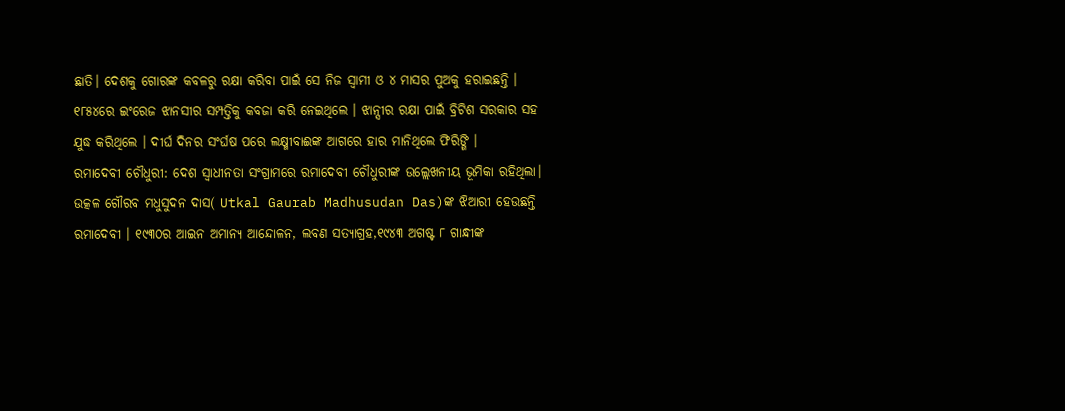ଛାତି। ଦେଶକୁ ଗୋରଙ୍କ କବଳରୁ ରକ୍ଷା କରିବା ପାଇଁ ସେ ନିଜ ସ୍ବାମୀ ଓ ୪ ମାସର ପୁଅକୁ ହରାଇଛନ୍ତି । ୧୮୫୪ରେ ଇଂରେଜ ଝାନସୀର ସମ୍ପତ୍ତିକୁ କବଜା କରି ନେଇଥିଲେ । ଝାନ୍ସୀର ରକ୍ଷା ପାଇଁ ବ୍ରିଟିଶ ସରକାର ସହ ଯୁଦ୍ଧ କରିଥିଲେ । ଦୀର୍ଘ ଦିନର ସଂର୍ଘଷ ପରେ ଲକ୍ଷ୍ମୀବାଈଙ୍କ ଆଗରେ ହାର ମାନିଥିଲେ ଫିରିଙ୍ଗି ।
ରମାଦେବୀ ଚୌଧୁରୀ: ଦେଶ ସ୍ବାଧୀନତା ସଂଗ୍ରାମରେ ରମାଦେବୀ ଚୌଧୁରୀଙ୍କ ଉଲ୍ଲେଖନୀୟ ଭୂମିକା ରହିଥିଲା। ଉତ୍କଳ ଗୌରବ ମଧୁସୁଦନ ଦାସ( Utkal Gaurab Madhusudan Das)ଙ୍କ ଝିଆରୀ ହେଉଛନ୍ତି ରମାଦେବୀ । ୧୯୩୦ର ଆଇନ ଅମାନ୍ୟ ଆନ୍ଦୋଳନ, ଲବଣ ସତ୍ୟାଗ୍ରହ,୧୯୪୩ ଅଗଷ୍ଟ ୮ ଗାନ୍ଧୀଙ୍କ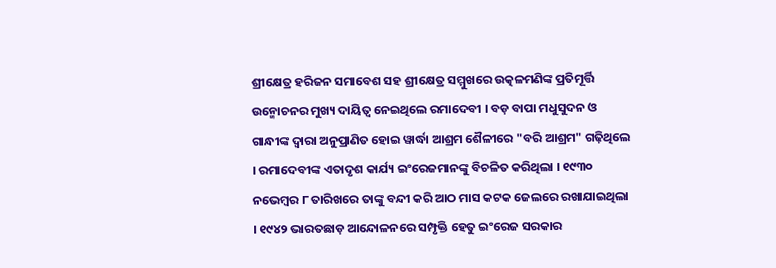ଶ୍ରୀକ୍ଷେତ୍ର ହରିଜନ ସମାବେଶ ସହ ଶ୍ରୀକ୍ଷେତ୍ର ସମ୍ମୁଖରେ ଉତ୍କଳମଣିଙ୍କ ପ୍ରତିମୂର୍ତ୍ତି ଉନ୍ମୋଚନର ମୁଖ୍ୟ ଦାୟିତ୍ବ ନେଇଥିଲେ ରମାଦେବୀ । ବଡ଼ ବାପା ମଧୁସୁଦନ ଓ ଗାନ୍ଧୀଙ୍କ ଦ୍ବାରା ଅନୁପ୍ରାଣିତ ହୋଇ ୱାର୍ଦ୍ଧା ଆଶ୍ରମ ଶୈଳୀରେ "ବରି ଆଶ୍ରମ" ଗଢ଼ିଥିଲେ । ରମାଦେବୀଙ୍କ ଏତାଦୃଶ କାର୍ଯ୍ୟ ଇଂରେଜମାନଙ୍କୁ ବିଚଳିତ କରିଥିଲା । ୧୯୩୦ ନଭେମ୍ବର ୮ ତାରିଖରେ ତାଙ୍କୁ ବନ୍ଦୀ କରି ଆଠ ମାସ କଟକ ଜେଲରେ ରଖାଯାଇଥିଲା । ୧୯୪୨ ଭାରତଛାଡ଼ ଆନ୍ଦୋଳନରେ ସମ୍ପୃକ୍ତି ହେତୁ ଇଂରେଜ ସରକାର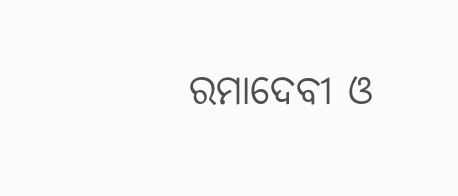ରମାଦେବୀ ଓ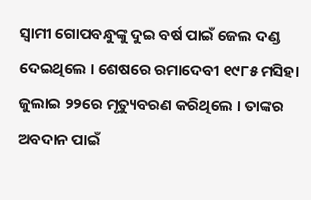ସ୍ବାମୀ ଗୋପବନ୍ଧୁଙ୍କୁ ଦୁଇ ବର୍ଷ ପାଇଁ ଜେଲ ଦଣ୍ଡ ଦେଇଥିଲେ । ଶେଷରେ ରମାଦେବୀ ୧୯୮୫ ମସିହା ଜୁଲାଇ ୨୨ରେ ମୃତ୍ୟୁବରଣ କରିଥିଲେ । ତାଙ୍କର ଅବଦାନ ପାଇଁ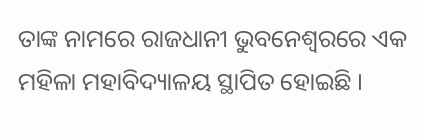ତାଙ୍କ ନାମରେ ରାଜଧାନୀ ଭୁବନେଶ୍ବରରେ ଏକ ମହିଳା ମହାବିଦ୍ୟାଳୟ ସ୍ଥାପିତ ହୋଇଛି ।